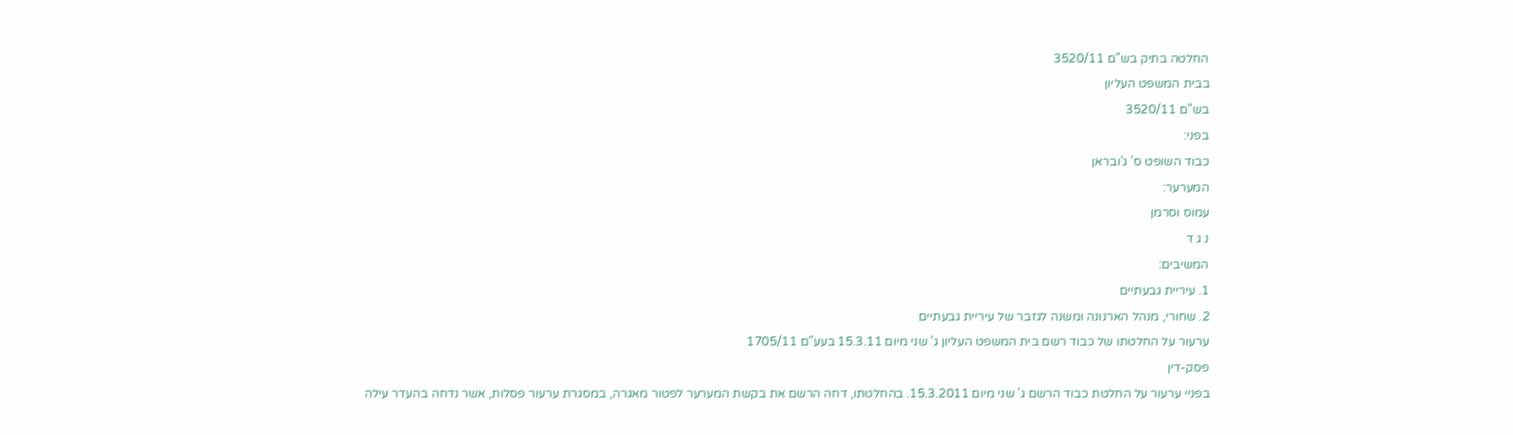החלטה בתיק בש"ם 3520/11
בבית המשפט העליון
בש"ם 3520/11
בפני:
כבוד השופט ס' ג'ובראן
המערער:
עמוס וסרמן
נ ג ד
המשיבים:
1. עיריית גבעתיים
2. שחורי, מנהל הארנונה ומשנה לגזבר של עיריית גבעתיים
ערעור על החלטתו של כבוד רשם בית המשפט העליון ג' שני מיום 15.3.11 בעע"ם 1705/11
פסק-דין
בפניי ערעור על החלטת כבוד הרשם ג' שני מיום 15.3.2011. בהחלטתו, דחה הרשם את בקשת המערער לפטור מאגרה, במסגרת ערעור פסלות, אשר נדחה בהעדר עילה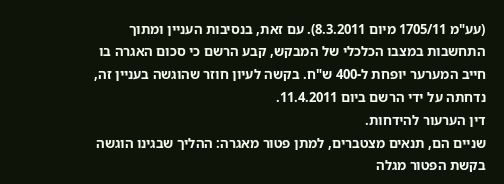(עע"מ 1705/11 מיום 8.3.2011). עם זאת, בנסיבות העניין ומתוך התחשבות במצבו הכלכלי של המבקש, קבע הרשם כי סכום האגרה בו חייב המערער יופחת ל-400 ש"ח. בקשה לעיון חוזר שהוגשה בעניין זה, נדחתה על ידי הרשם ביום 11.4.2011.
דין הערעור להידחות.
שניים הם, תנאים מצטברים, למתן פטור מאגרה: ההליך שבגינו הוגשה בקשת הפטור מגלה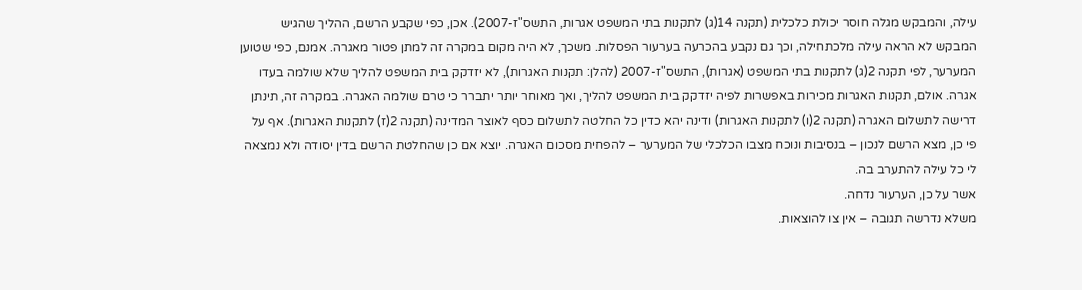עילה, והמבקש מגלה חוסר יכולת כלכלית (תקנה 14(ג) לתקנות בתי המשפט אגרות, התשס"ז-2007). אכן, כפי שקבע הרשם, ההליך שהגיש המבקש לא הראה עילה מלכתחילה, וכך גם נקבע בהכרעה בערעור הפסלות. משכך, לא היה מקום במקרה זה למתן פטור מאגרה. אמנם, כפי שטוען המערער, לפי תקנה 2(ג) לתקנות בתי המשפט (אגרות), התשס"ז-2007 (להלן: תקנות האגרות), לא יזדקק בית המשפט להליך שלא שולמה בעדו אגרה. אולם, תקנות האגרות מכירות באפשרות לפיה יזדקק בית המשפט להליך, ואך מאוחר יותר יתברר כי טרם שולמה האגרה. במקרה זה, תינתן דרישה לתשלום האגרה (תקנה 2(ו) לתקנות האגרות) ודינה יהא כדין כל החלטה לתשלום כסף לאוצר המדינה (תקנה 2(ז) לתקנות האגרות). אף על פי כן, מצא הרשם לנכון – בנסיבות ונוכח מצבו הכלכלי של המערער – להפחית מסכום האגרה. יוצא אם כן שהחלטת הרשם בדין יסודה ולא נמצאה לי כל עילה להתערב בה.
אשר על כן, הערעור נדחה.
משלא נדרשה תגובה – אין צו להוצאות.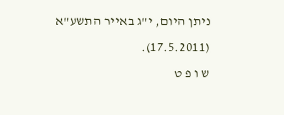ניתן היום, י"ג באייר התשע"א (17.5.2011).
ש ו פ ט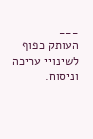___
העותק כפוף לשינויי עריכה וניסוח.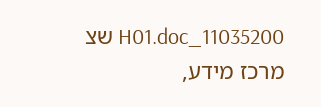11035200_H01.doc שצ
מרכז מידע,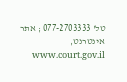טל' 077-2703333 ; אתר אינטרנט, www.court.gov.il